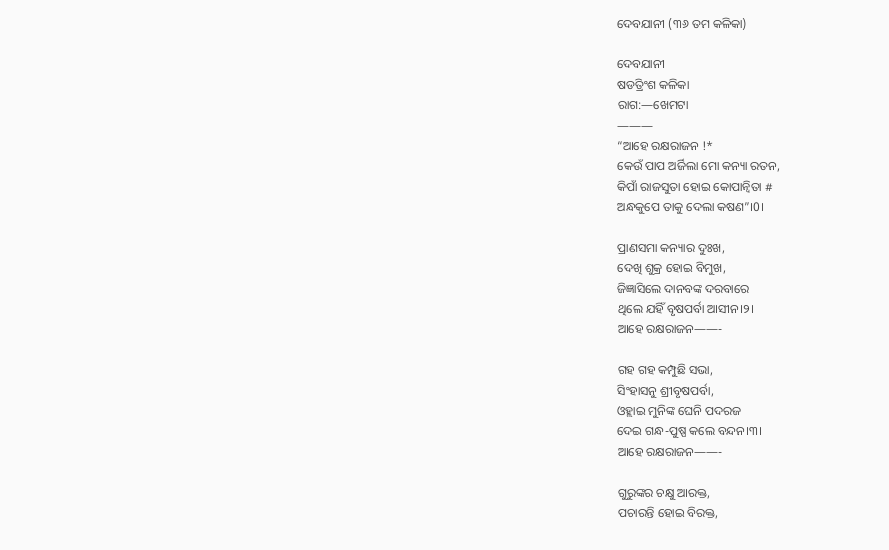ଦେବଯାନୀ (୩୬ ତମ କଳିକା)

ଦେବଯାନୀ
ଷଡତ୍ରିଂଶ କଳିକା
ରାଗ:—ଖେମଟା
———
“ଆହେ ରକ୍ଷରାଜନ !*
କେଉଁ ପାପ ଅର୍ଜିଲା ମୋ କନ୍ୟା ରତନ,
କିପାଁ ରାଜସୁତା ହୋଇ କୋପାନ୍ଵିତା #
ଅନ୍ଧକୁପେ ତାକୁ ଦେଲା କଷଣ”।0।

ପ୍ରାଣସମା କନ୍ୟାର ଦୁଃଖ,
ଦେଖି ଶୁକ୍ର ହୋଇ ବିମୁଖ,
ଜିଜ୍ଞାସିଲେ ଦାନବଙ୍କ ଦରବାରେ
ଥିଲେ ଯହିଁ ବୃଷପର୍ବା ଆସୀନ।୨।
ଆହେ ରକ୍ଷରାଜନ——-

ଗହ ଗହ କମ୍ପୁଛି ସଭା,
ସିଂହାସନୁ ଶ୍ରୀବୃଷପର୍ବା,
ଓହ୍ଲାଇ ମୁନିଙ୍କ ଘେନି ପଦରଜ
ଦେଇ ଗନ୍ଧ-ପୁଷ୍ପ କଲେ ବନ୍ଦନ।୩।
ଆହେ ରକ୍ଷରାଜନ——-

ଗୁରୁଙ୍କର ଚକ୍ଷୁ ଆରକ୍ତ,
ପଚାରନ୍ତି ହୋଇ ବିରକ୍ତ,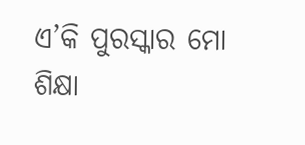ଏ’କି ପୁରସ୍କାର ମୋ ଶିକ୍ଷା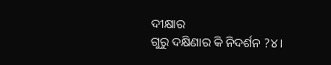ଦୀକ୍ଷାର
ଗୁରୁ ଦକ୍ଷିଣାର କି ନିଦର୍ଶନ ?୪।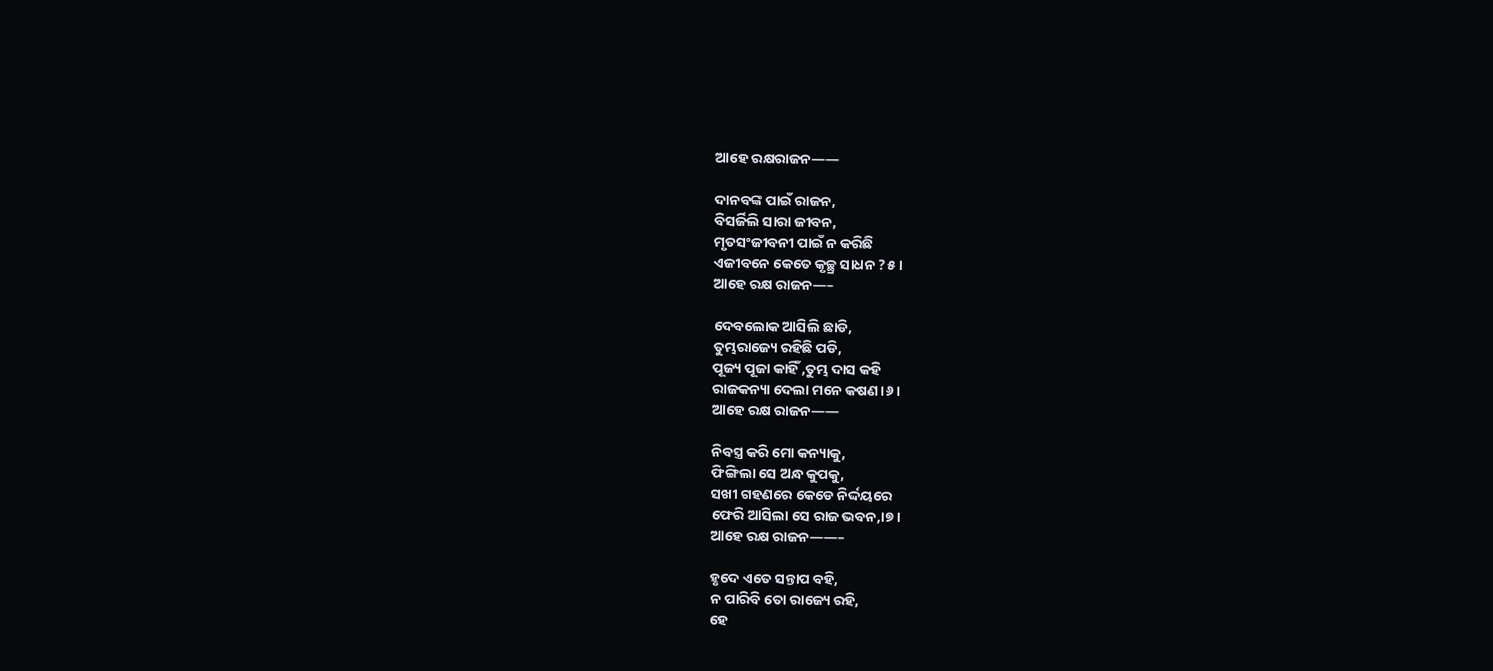ଆହେ ରକ୍ଷରାଜନ——

ଦାନବଙ୍କ ପାଇଁ ରାଜନ,
ବିସର୍ଜିଲି ସାରା ଜୀବନ,
ମୃତସଂଜୀବନୀ ପାଇଁ ନ କରିଛି
ଏଜୀବନେ କେତେ କୃଚ୍ଛ୍ର ସାଧନ ?୫।
ଆହେ ରକ୍ଷ ରାଜନ—–

ଦେବଲୋକ ଆସିଲି ଛାଡି,
ତୁମ୍ଭରାଜ୍ୟେ ରହିଛି ପଡି,
ପୂଜ୍ୟ ପୂଜା କାହିଁ ,ତୁମ୍ଭ ଦାସ କହି
ରାଜକନ୍ୟା ଦେଲା ମନେ କଷଣ।୬।
ଆହେ ରକ୍ଷ ରାଜନ——

ନିବସ୍ତ୍ର କରି ମୋ କନ୍ୟାକୁ,
ଫିଙ୍ଗିଲା ସେ ଅନ୍ଧ କୁପକୁ,
ସଖୀ ଗହଣରେ କେଡେ ନିର୍ଦ୍ଦୟରେ
ଫେରି ଆସିଲା ସେ ରାଜ ଭବନ,।୭।
ଆହେ ରକ୍ଷ ରାଜନ——–

ହୃଦେ ଏତେ ସନ୍ତାପ ବହି,
ନ ପାରିବି ତୋ ରାଜ୍ୟେ ରହି,
ହେ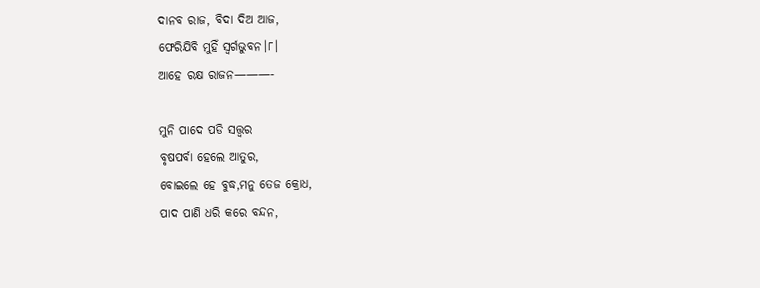ଦାନବ ରାଜ, ବିଦା ଦିଅ ଆଜ,
ଫେରିଯିବି ମୁହିଁ ସ୍ୱର୍ଗଭୁବନ।୮।
ଆହେ ରକ୍ଷ ରାଜନ———-

ମୁନି ପାଦେ ପଡି ସତ୍ତ୍ୱର
ବୃଷପର୍ବା ହେଲେ ଆତୁର,
ବୋଇଲେ ହେ ବୁଦ୍ଧ,ମନୁ ତେଜ କ୍ରୋଧ,
ପାଦ ପାଣି ଧରି କରେ ବନ୍ଦନ,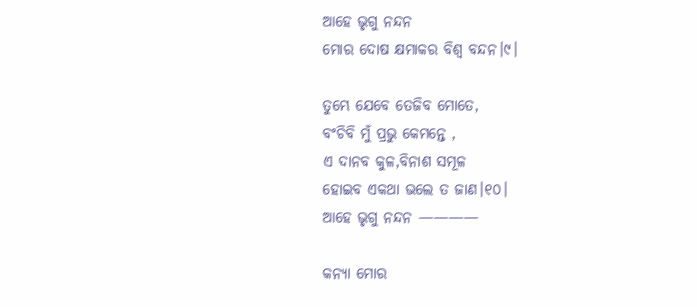ଆହେ ଭୃଗୁ ନନ୍ଦନ
ମୋର ଦୋଷ କ୍ଷମାକର ବିଶ୍ଵ ବନ୍ଦନ।୯।

ତୁମ୍ଭେ ଯେବେ ତେଜିବ ମୋତେ,
ବଂଚିବି ମୁଁ ପ୍ରଭୁ କେମନ୍ତେ ,
ଏ ଦାନବ କୁଳ,ବିନାଶ ସମୂଳ
ହୋଇବ ଏକଥା ଭଲେ ତ ଜାଣ।୧୦।
ଆହେ ଭୃଗୁ ନନ୍ଦନ ————

କନ୍ୟା ମୋର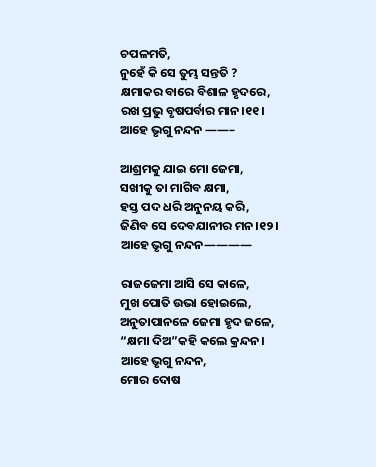ଚପଳମତି,
ନୁହେଁ କି ସେ ତୁମ୍ଭ ସନ୍ତତି ?
କ୍ଷମାକର ବାରେ ବିଶାଳ ହୃଦରେ,
ରଖ ପ୍ରଭୁ ବୃଷପର୍ବାର ମାନ।୧୧।
ଆହେ ଭୃଗୁ ନନ୍ଦନ ——–

ଆଶ୍ରମକୁ ଯାଇ ମୋ ଜେମା,
ସଖୀକୁ ତା ମାଗିବ କ୍ଷମା,
ହସ୍ତ ପଦ ଧରି ଅନୁନୟ କରି,
ଜିଣିବ ସେ ଦେବଯାନୀର ମନ।୧୨।
ଆହେ ଭୃଗୁ ନନ୍ଦନ————

ରାଜଜେମା ଆସି ସେ କାଳେ,
ମୁଖ ପୋତି ଉଭା ହୋଇଲେ,
ଅନୁତାପାନଳେ ଜେମା ହୃଦ ଜଳେ,
“କ୍ଷମା ଦିଅ”କହି କଲେ କ୍ରନ୍ଦନ।
ଆହେ ଭୃଗୁ ନନ୍ଦନ,
ମୋର ଦୋଷ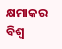କ୍ଷମାକର ବିଶ୍ଵ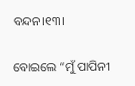ବନ୍ଦନ।୧୩।

ବୋଇଲେ “ମୁଁ ପାପିନୀ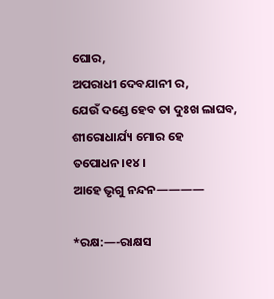ଘୋର,
ଅପରାଧୀ ଦେବଯାନୀ ର,
ଯେଉଁ ଦଣ୍ଡେ ହେବ ତା ଦୁଃଖ ଲାଘବ,
ଶୀରୋଧାର୍ଯ୍ୟ ମୋର ହେ ତପୋଧନ।୧୪।
ଆହେ ଭୃଗୁ ନନ୍ଦନ————

*ରକ୍ଷ:—-ରାକ୍ଷସ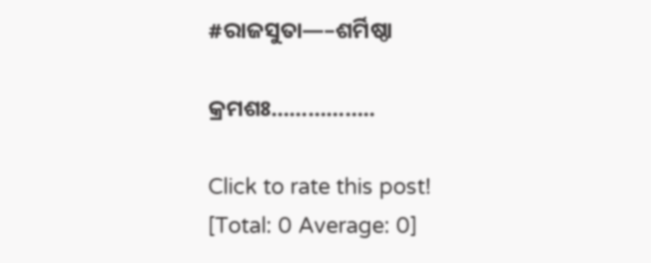#ରାଜସୁତା—–ଶର୍ମିଷ୍ଠା

କ୍ରମଶଃ……………..

Click to rate this post!
[Total: 0 Average: 0]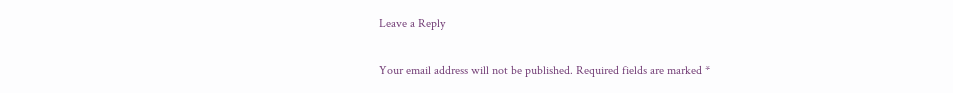Leave a Reply

Your email address will not be published. Required fields are marked *